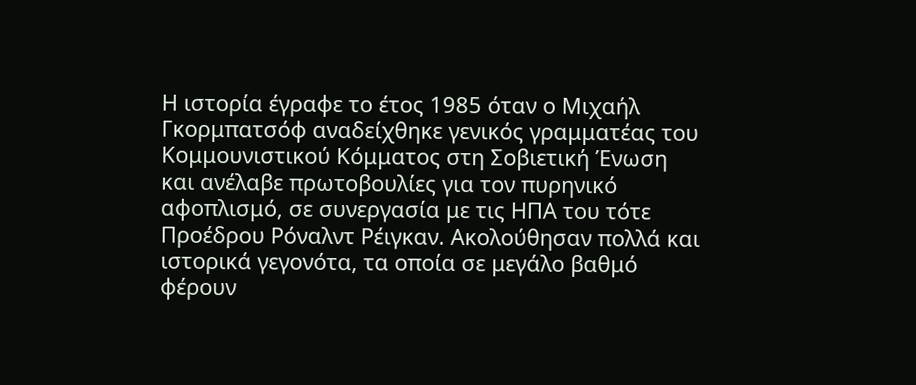Η ιστορία έγραφε το έτος 1985 όταν ο Μιχαήλ Γκορμπατσόφ αναδείχθηκε γενικός γραμματέας του Κομμουνιστικού Κόμματος στη Σοβιετική Ένωση και ανέλαβε πρωτοβουλίες για τον πυρηνικό αφοπλισμό, σε συνεργασία με τις ΗΠΑ του τότε Προέδρου Ρόναλντ Ρέιγκαν. Ακολούθησαν πολλά και ιστορικά γεγονότα, τα οποία σε μεγάλο βαθμό φέρουν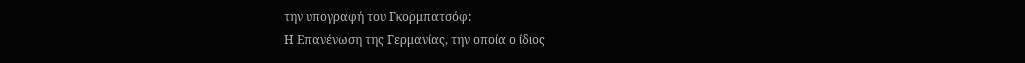την υπογραφή του Γκορμπατσόφ:
Η Επανένωση της Γερμανίας, την οποία ο ίδιος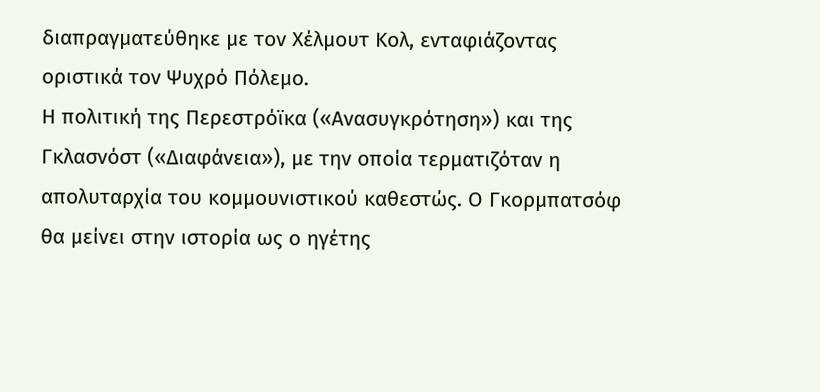διαπραγματεύθηκε με τον Χέλμουτ Κολ, ενταφιάζοντας οριστικά τον Ψυχρό Πόλεμο.
Η πολιτική της Περεστρόϊκα («Ανασυγκρότηση») και της Γκλασνόστ («Διαφάνεια»), με την οποία τερματιζόταν η απολυταρχία του κομμουνιστικού καθεστώς. Ο Γκορμπατσόφ θα μείνει στην ιστορία ως ο ηγέτης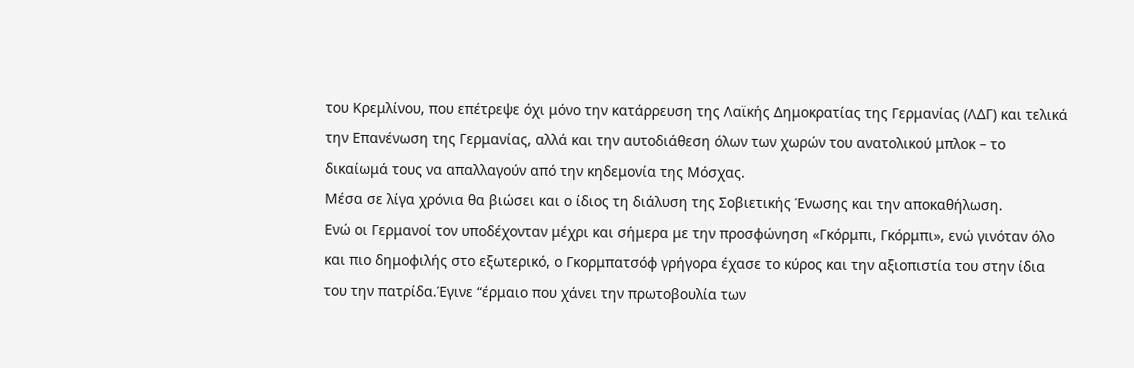του Κρεμλίνου, που επέτρεψε όχι μόνο την κατάρρευση της Λαϊκής Δημοκρατίας της Γερμανίας (ΛΔΓ) και τελικά την Επανένωση της Γερμανίας, αλλά και την αυτοδιάθεση όλων των χωρών του ανατολικού μπλοκ – το δικαίωμά τους να απαλλαγούν από την κηδεμονία της Μόσχας.
Μέσα σε λίγα χρόνια θα βιώσει και ο ίδιος τη διάλυση της Σοβιετικής Ένωσης και την αποκαθήλωση.
Ενώ οι Γερμανοί τον υποδέχονταν μέχρι και σήμερα με την προσφώνηση «Γκόρμπι, Γκόρμπι», ενώ γινόταν όλο και πιο δημοφιλής στο εξωτερικό, ο Γκορμπατσόφ γρήγορα έχασε το κύρος και την αξιοπιστία του στην ίδια του την πατρίδα.Έγινε “έρμαιο που χάνει την πρωτοβουλία των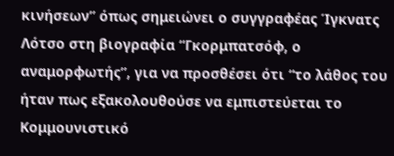κινήσεων” όπως σημειώνει ο συγγραφέας Ίγκνατς Λότσο στη βιογραφία “Γκορμπατσόφ, ο αναμορφωτής”, για να προσθέσει ότι “το λάθος του ήταν πως εξακολουθούσε να εμπιστεύεται το Κομμουνιστικό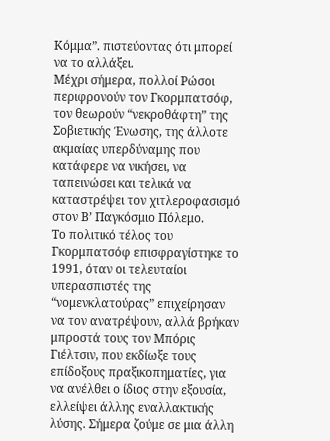Κόμμα”. πιστεύοντας ότι μπορεί να το αλλάξει.
Μέχρι σήμερα, πολλοί Ρώσοι περιφρονούν τον Γκορμπατσόφ, τον θεωρούν “νεκροθάφτη” της Σοβιετικής Ένωσης, της άλλοτε ακμαίας υπερδύναμης που κατάφερε να νικήσει, να ταπεινώσει και τελικά να καταστρέψει τον χιτλεροφασισμό στον Β’ Παγκόσμιο Πόλεμο.
Το πολιτικό τέλος του Γκορμπατσόφ επισφραγίστηκε το 1991, όταν οι τελευταίοι υπερασπιστές της “νομενκλατούρας” επιχείρησαν να τον ανατρέψουν, αλλά βρήκαν μπροστά τους τον Μπόρις Γιέλτσιν, που εκδίωξε τους επίδοξους πραξικοπηματίες, για να ανέλθει ο ίδιος στην εξουσία, ελλείψει άλλης εναλλακτικής λύσης. Σήμερα ζούμε σε μια άλλη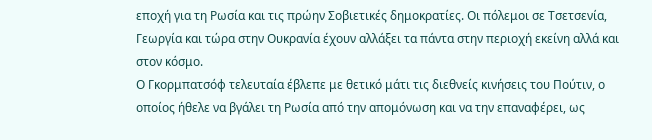εποχή για τη Ρωσία και τις πρώην Σοβιετικές δημοκρατίες. Οι πόλεμοι σε Τσετσενία, Γεωργία και τώρα στην Ουκρανία έχουν αλλάξει τα πάντα στην περιοχή εκείνη αλλά και στον κόσμο.
Ο Γκορμπατσόφ τελευταία έβλεπε με θετικό μάτι τις διεθνείς κινήσεις του Πούτιν, ο οποίος ήθελε να βγάλει τη Ρωσία από την απομόνωση και να την επαναφέρει, ως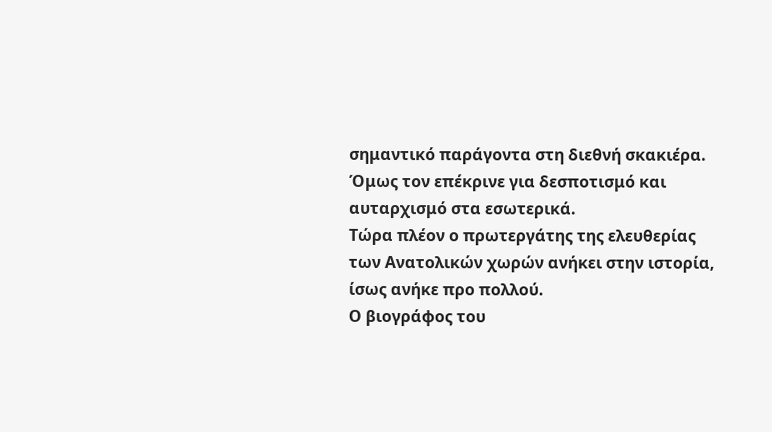σημαντικό παράγοντα στη διεθνή σκακιέρα. Όμως τον επέκρινε για δεσποτισμό και αυταρχισμό στα εσωτερικά.
Τώρα πλέον ο πρωτεργάτης της ελευθερίας των Ανατολικών χωρών ανήκει στην ιστορία, ίσως ανήκε προ πολλού.
Ο βιογράφος του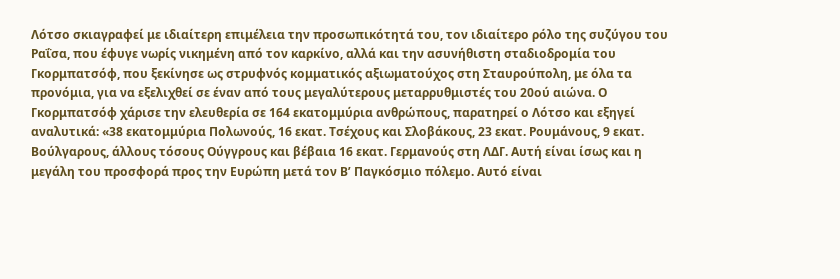Λότσο σκιαγραφεί με ιδιαίτερη επιμέλεια την προσωπικότητά του, τον ιδιαίτερο ρόλο της συζύγου του Ραΐσα, που έφυγε νωρίς νικημένη από τον καρκίνο, αλλά και την ασυνήθιστη σταδιοδρομία του Γκορμπατσόφ, που ξεκίνησε ως στρυφνός κομματικός αξιωματούχος στη Σταυρούπολη, με όλα τα προνόμια, για να εξελιχθεί σε έναν από τους μεγαλύτερους μεταρρυθμιστές του 20ού αιώνα. Ο Γκορμπατσόφ χάρισε την ελευθερία σε 164 εκατομμύρια ανθρώπους, παρατηρεί ο Λότσο και εξηγεί αναλυτικά: «38 εκατομμύρια Πολωνούς, 16 εκατ. Τσέχους και Σλοβάκους, 23 εκατ. Ρουμάνους, 9 εκατ. Βούλγαρους, άλλους τόσους Ούγγρους και βέβαια 16 εκατ. Γερμανούς στη ΛΔΓ. Αυτή είναι ίσως και η μεγάλη του προσφορά προς την Ευρώπη μετά τον Β’ Παγκόσμιο πόλεμο. Αυτό είναι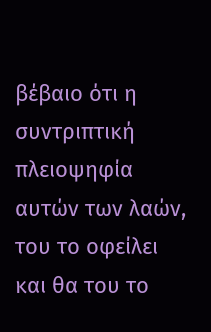βέβαιο ότι η συντριπτική πλειοψηφία αυτών των λαών, του το οφείλει και θα του το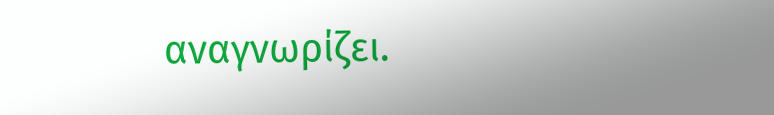αναγνωρίζει.